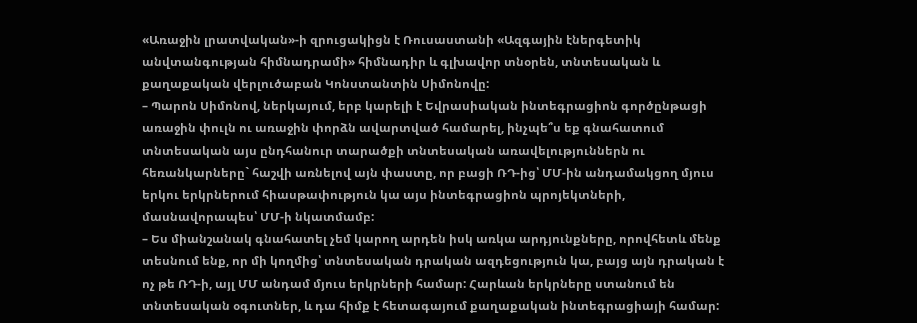«Առաջին լրատվական»-ի զրուցակիցն է Ռուսաստանի «Ազգային էներգետիկ անվտանգության հիմնադրամի» հիմնադիր և գլխավոր տնօրեն, տնտեսական և քաղաքական վերլուծաբան Կոնստանտին Սիմոնովը:
– Պարոն Սիմոնով, ներկայում, երբ կարելի է Եվրասիական ինտեգրացիոն գործընթացի առաջին փուլն ու առաջին փորձն ավարտված համարել, ինչպե՞ս եք գնահատում տնտեսական այս ընդհանուր տարածքի տնտեսական առավելություններն ու հեռանկարները` հաշվի առնելով այն փաստը, որ բացի ՌԴ-ից՝ ՄՄ-ին անդամակցող մյուս երկու երկրներում հիասթափություն կա այս ինտեգրացիոն պրոյեկտների, մասնավորապես՝ ՄՄ-ի նկատմամբ:
– Ես միանշանակ գնահատել չեմ կարող արդեն իսկ առկա արդյունքները, որովհետև մենք տեսնում ենք, որ մի կողմից՝ տնտեսական դրական ազդեցություն կա, բայց այն դրական է ոչ թե ՌԴ-ի, այլ ՄՄ անդամ մյուս երկրների համար: Հարևան երկրները ստանում են տնտեսական օգուտներ, և դա հիմք է հետագայում քաղաքական ինտեգրացիայի համար: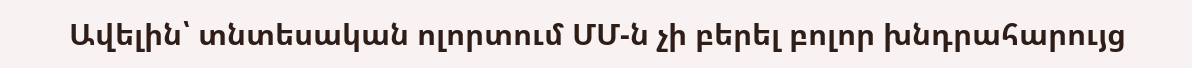Ավելին՝ տնտեսական ոլորտում ՄՄ-ն չի բերել բոլոր խնդրահարույց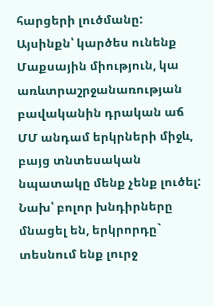հարցերի լուծմանը: Այսինքն՝ կարծես ունենք Մաքսային միություն, կա առևտրաշրջանառության բավականին դրական աճ ՄՄ անդամ երկրների միջև, բայց տնտեսական նպատակը մենք չենք լուծել: Նախ՝ բոլոր խնդիրները մնացել են, երկրորդը` տեսնում ենք լուրջ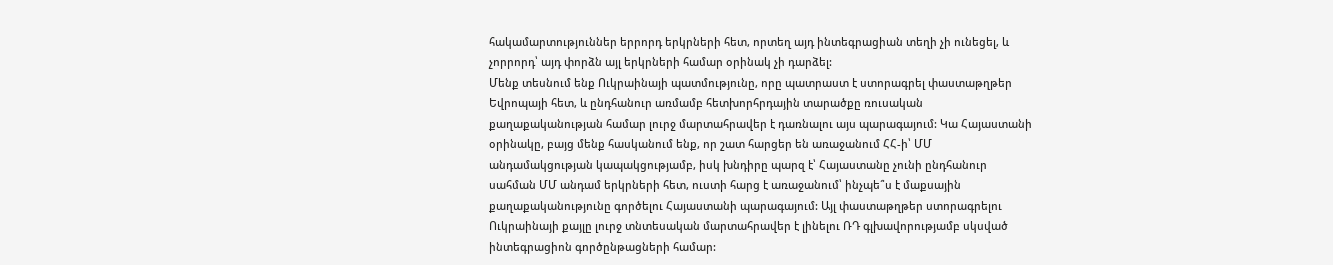հակամարտություններ երրորդ երկրների հետ, որտեղ այդ ինտեգրացիան տեղի չի ունեցել, և չորրորդ՝ այդ փորձն այլ երկրների համար օրինակ չի դարձել:
Մենք տեսնում ենք Ուկրաինայի պատմությունը, որը պատրաստ է ստորագրել փաստաթղթեր Եվրոպայի հետ, և ընդհանուր առմամբ հետխորհրդային տարածքը ռուսական քաղաքականության համար լուրջ մարտահրավեր է դառնալու այս պարագայում: Կա Հայաստանի օրինակը, բայց մենք հասկանում ենք, որ շատ հարցեր են առաջանում ՀՀ-ի՝ ՄՄ անդամակցության կապակցությամբ, իսկ խնդիրը պարզ է՝ Հայաստանը չունի ընդհանուր սահման ՄՄ անդամ երկրների հետ, ուստի հարց է առաջանում՝ ինչպե՞ս է մաքսային քաղաքականությունը գործելու Հայաստանի պարագայում: Այլ փաստաթղթեր ստորագրելու Ուկրաինայի քայլը լուրջ տնտեսական մարտահրավեր է լինելու ՌԴ գլխավորությամբ սկսված ինտեգրացիոն գործընթացների համար: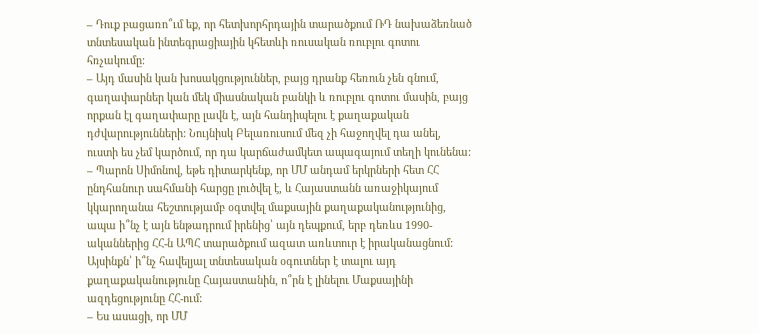– Դուք բացառո՞ւմ եք, որ հետխորհրդային տարածքում ՌԴ նախաձեռնած տնտեսական ինտեգրացիային կհետևի ռուսական ռուբլու գոտու հռչակումը:
– Այդ մասին կան խոսակցություններ, բայց դրանք հեռուն չեն գնում, գաղափարներ կան մեկ միասնական բանկի և ռուբլու գոտու մասին, բայց որքան էլ գաղափարը լավն է, այն հանդիպելու է քաղաքական դժվարությունների: Նույնիսկ Բելառուսում մեզ չի հաջողվել դա անել, ուստի ես չեմ կարծում, որ դա կարճաժամկետ ապագայում տեղի կունենա:
– Պարոն Սիմոնով, եթե դիտարկենք, որ ՄՄ անդամ երկրների հետ ՀՀ ընդհանուր սահմանի հարցը լուծվել է, և Հայաստանն առաջիկայում կկարողանա հեշտությամբ օգտվել մաքսային քաղաքականությունից, ապա ի՞նչ է այն ենթադրում իրենից՝ այն դեպքում, երբ դեռևս 1990-ականներից ՀՀ-ն ԱՊՀ տարածքում ազատ առևտուր է իրականացնում: Այսինքն՝ ի՞նչ հավելյալ տնտեսական օգուտներ է տալու այդ քաղաքականությունը Հայաստանին, ո՞րն է լինելու Մաքսայինի ազդեցությունը ՀՀ-ում:
– Ես ասացի, որ ՄՄ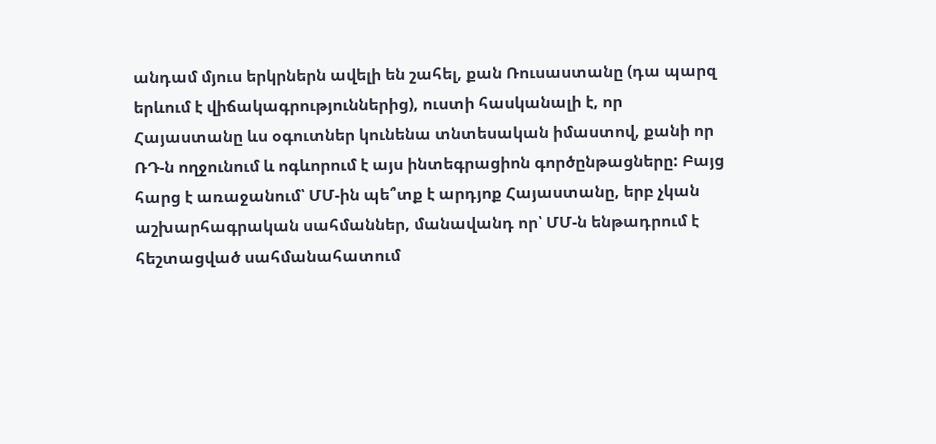անդամ մյուս երկրներն ավելի են շահել, քան Ռուսաստանը (դա պարզ երևում է վիճակագրություններից), ուստի հասկանալի է, որ Հայաստանը ևս օգուտներ կունենա տնտեսական իմաստով, քանի որ ՌԴ-ն ողջունում և ոգևորում է այս ինտեգրացիոն գործընթացները: Բայց հարց է առաջանում՝ ՄՄ-ին պե՞տք է արդյոք Հայաստանը, երբ չկան աշխարհագրական սահմաններ, մանավանդ որ՝ ՄՄ-ն ենթադրում է հեշտացված սահմանահատում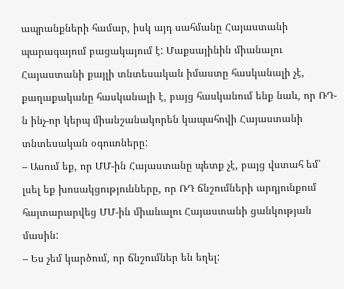ապրանքների համար, իսկ այդ սահմանը Հայաստանի պարագայում բացակայում է: Մաքսայինին միանալու Հայաստանի քայլի տնտեսական իմաստը հասկանալի չէ, քաղաքականը հասկանալի է, բայց հասկանում ենք նաև, որ ՌԴ-ն ինչ-որ կերպ միանշանակորեն կապահովի Հայաստանի տնտեսական օգուտները:
– Ասում եք, որ ՄՄ-ին Հայաստանը պետք չէ, բայց վստահ եմ՝ լսել եք խոսակցությունները, որ ՌԴ ճնշումների արդյունքում հայտարարվեց ՄՄ-ին միանալու Հայաստանի ցանկության մասին:
– Ես չեմ կարծում, որ ճնշումներ են եղել: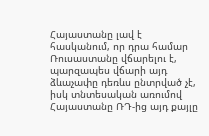Հայաստանը լավ է հասկանում, որ դրա համար Ռուսաստանը վճարելու է, պարզապես վճարի այդ ձևաչափը դեռևս ընտրված չէ, իսկ տնտեսական առումով Հայաստանը ՌԴ-ից այդ քայլը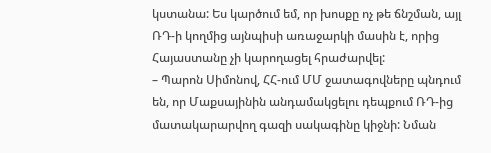կստանա: Ես կարծում եմ, որ խոսքը ոչ թե ճնշման, այլ ՌԴ-ի կողմից այնպիսի առաջարկի մասին է, որից Հայաստանը չի կարողացել հրաժարվել:
– Պարոն Սիմոնով, ՀՀ-ում ՄՄ ջատագովները պնդում են, որ Մաքսայինին անդամակցելու դեպքում ՌԴ-ից մատակարարվող գազի սակագինը կիջնի: Նման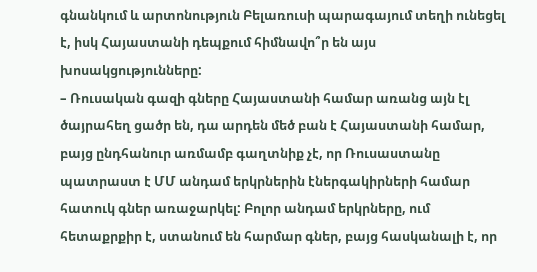գնանկում և արտոնություն Բելառուսի պարագայում տեղի ունեցել է, իսկ Հայաստանի դեպքում հիմնավո՞ր են այս խոսակցությունները:
– Ռուսական գազի գները Հայաստանի համար առանց այն էլ ծայրահեղ ցածր են, դա արդեն մեծ բան է Հայաստանի համար, բայց ընդհանուր առմամբ գաղտնիք չէ, որ Ռուսաստանը պատրաստ է ՄՄ անդամ երկրներին էներգակիրների համար հատուկ գներ առաջարկել: Բոլոր անդամ երկրները, ում հետաքրքիր է, ստանում են հարմար գներ, բայց հասկանալի է, որ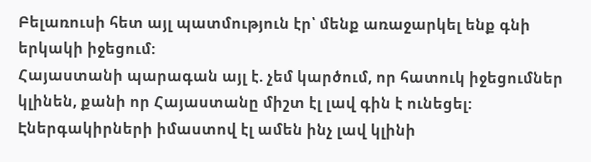Բելառուսի հետ այլ պատմություն էր՝ մենք առաջարկել ենք գնի երկակի իջեցում:
Հայաստանի պարագան այլ է. չեմ կարծում, որ հատուկ իջեցումներ կլինեն, քանի որ Հայաստանը միշտ էլ լավ գին է ունեցել: Էներգակիրների իմաստով էլ ամեն ինչ լավ կլինի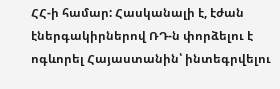ՀՀ-ի համար: Հասկանալի է, էժան էներգակիրներով ՌԴ-ն փորձելու է ոգևորել Հայաստանին՝ ինտեգրվելու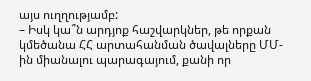այս ուղղությամբ:
– Իսկ կա՞ն արդյոք հաշվարկներ, թե որքան կմեծանա ՀՀ արտահանման ծավալները ՄՄ-ին միանալու պարագայում, քանի որ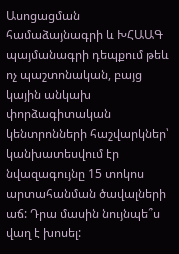Ասոցացման համաձայնագրի և ԽՀԱԱԳ պայմանագրի դեպքում թեև ոչ պաշտոնական, բայց կային անկախ փորձագիտական կենտրոնների հաշվարկներ՝ կանխատեսվում էր նվազագույնը 15 տոկոս արտահանման ծավալների աճ: Դրա մասին նույնպե՞ս վաղ է խոսել: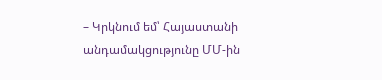– Կրկնում եմ՝ Հայաստանի անդամակցությունը ՄՄ-ին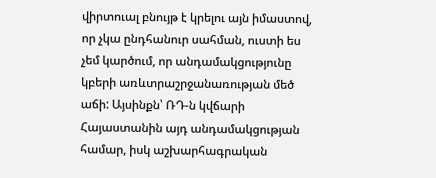վիրտուալ բնույթ է կրելու այն իմաստով, որ չկա ընդհանուր սահման, ուստի ես չեմ կարծում, որ անդամակցությունը կբերի առևտրաշրջանառության մեծ աճի: Այսինքն՝ ՌԴ-ն կվճարի Հայաստանին այդ անդամակցության համար, իսկ աշխարհագրական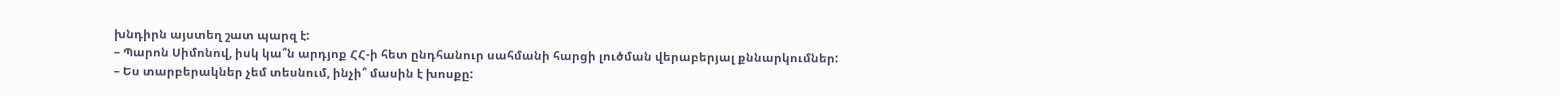խնդիրն այստեղ շատ պարզ է:
– Պարոն Սիմոնով, իսկ կա՞ն արդյոք ՀՀ-ի հետ ընդհանուր սահմանի հարցի լուծման վերաբերյալ քննարկումներ:
– Ես տարբերակներ չեմ տեսնում, ինչի՞ մասին է խոսքը: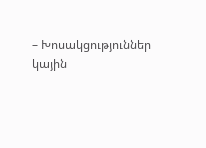– Խոսակցություններ կային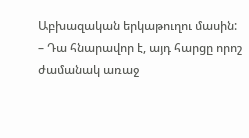Աբխազական երկաթուղու մասին:
– Դա հնարավոր է, այդ հարցը որոշ ժամանակ առաջ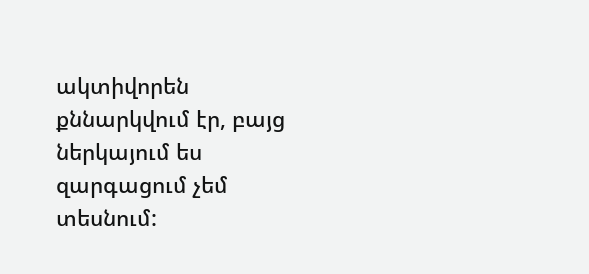ակտիվորեն քննարկվում էր, բայց ներկայում ես զարգացում չեմ տեսնում: